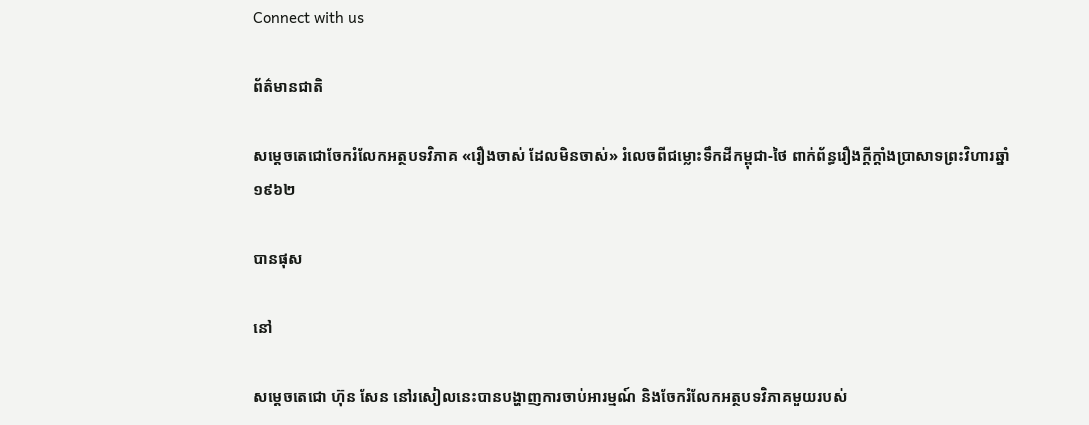Connect with us

ព័ត៌មានជាតិ

សម្តេចតេជោចែករំលែកអត្ថបទវិភាគ «រឿងចាស់ ដែលមិនចាស់» រំលេចពីជម្លោះទឹកដីកម្ពុជា-ថៃ ពាក់ព័ន្ធរឿងក្តីក្តាំងប្រាសាទព្រះវិហារឆ្នាំ ១៩៦២

បានផុស

នៅ

សម្តេចតេជោ ហ៊ុន សែន នៅរសៀលនេះបានបង្ហាញការចាប់អារម្មណ៍ និងចែករំលែកអត្ថបទវិភាគមួយរបស់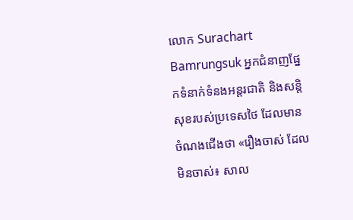លោក Surachart Bamrungsuk អ្នកជំនាញផ្នែកទំនាក់ទំនងអន្តរជាតិ និងសន្តិសុខរបស់ប្រទេសថៃ ដែលមានចំណងជើងថា «រឿងចាស់ ដែលមិនចាស់៖ សាល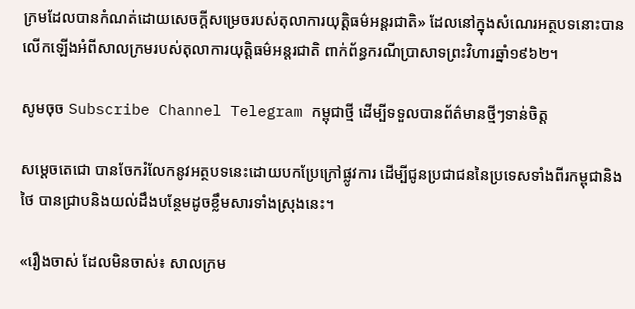ក្រមដែលបានកំណត់ដោយសេចក្តីសម្រេចរបស់តុលាការយុត្តិធម៌អន្តរជាតិ» ដែលនៅក្នុងសំណេរអត្ថបទនោះបានលើកឡើងអំពីសាលក្រមរបស់តុលាការយុត្តិធម៌អន្តរជាតិ ពាក់ព័ន្ធករណីប្រាសាទព្រះវិហារឆ្នាំ១៩៦២។

សូមចុច Subscribe Channel Telegram កម្ពុជាថ្មី ដើម្បីទទួលបានព័ត៌មានថ្មីៗទាន់ចិត្ត

សម្តេចតេជោ បានចែករំលែកនូវអត្ថបទនេះដោយបកប្រែក្រៅផ្លូវការ ដើម្បីជូនប្រជាជននៃប្រទេសទាំងពីរកម្ពុជានិងថៃ បានជ្រាបនិងយល់ដឹងបន្ថែមដូចខ្លឹមសារទាំងស្រុងនេះ។

«រឿងចាស់ ដែលមិនចាស់៖ សាលក្រម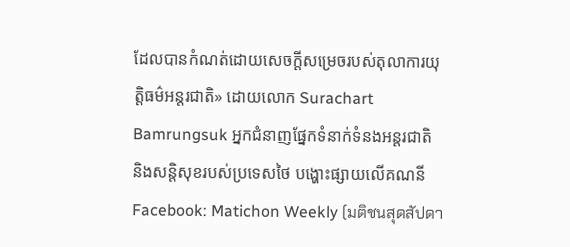ដែលបានកំណត់ដោយសេចក្តីសម្រេចរបស់តុលាការយុត្តិធម៌អន្តរជាតិ» ដោយលោក Surachart Bamrungsuk អ្នកជំនាញផ្នែកទំនាក់ទំនងអន្តរជាតិ និងសន្តិសុខរបស់ប្រទេសថៃ បង្ហោះផ្សាយលើគណនី Facebook: Matichon Weekly (มติชนสุดสัปดา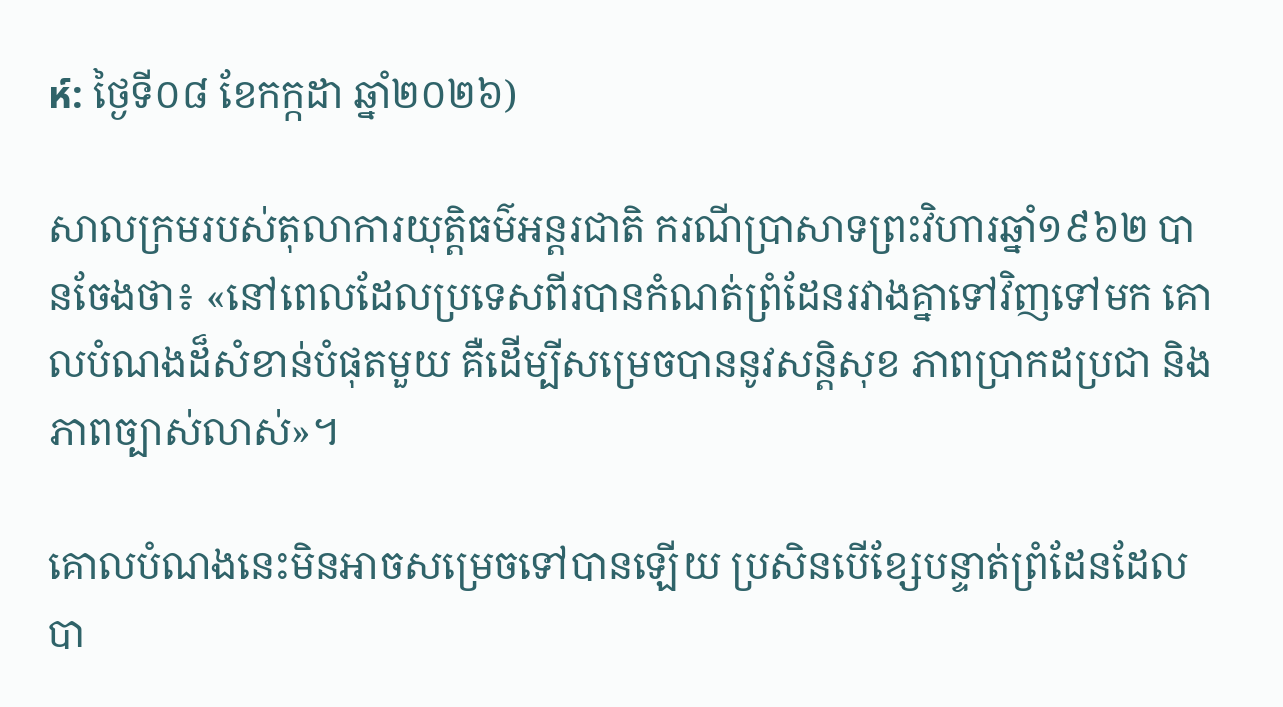ห์: ថ្ងៃទី០៨ ខែកក្កដា ឆ្នាំ២០២៦)

សាលក្រមរបស់តុលាការយុត្តិធម៌អន្តរជាតិ ករណីប្រាសាទព្រះវិហារឆ្នាំ១៩៦២ បានចែងថា៖ «នៅពេលដែលប្រទេសពីរបានកំណត់ព្រំដែនរវាងគ្នាទៅវិញទៅមក គោលបំណងដ៏សំខាន់បំផុតមួយ គឺដើម្បីសម្រេចបាននូវសន្តិសុខ ភាពប្រាកដប្រជា និងភាពច្បាស់លាស់»។

គោលបំណងនេះមិនអាចសម្រេចទៅបានឡើយ ប្រសិនបើខ្សែបន្ទាត់ព្រំដែនដែលបា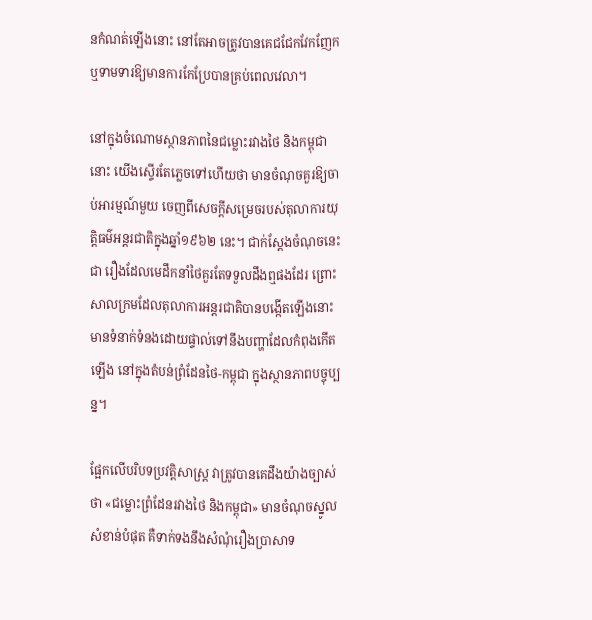នកំណត់ឡើងនោះ នៅតែអាចត្រូវបានគេជជែកវែកញែក ឬទាមទារឱ្យមានការកែប្រែបានគ្រប់ពេលវេលា។

នៅក្នុងចំណោមស្ថានភាពនៃជម្លោះរវាងថៃ និងកម្ពុជានោះ យើងស្ទើរតែភ្លេចទៅហើយថា មានចំណុចគួរឱ្យចាប់អារម្មណ៍មួយ ចេញពីសេចក្តីសម្រេចរបស់តុលាការយុត្តិធម៌អន្តរជាតិក្នុងឆ្នាំ១៩៦២ នេះ។ ជាក់ស្តែងចំណុចនេះជា រឿងដែលមេដឹកនាំថៃគួរតែទទួលដឹងឮផងដែរ ព្រោះសាលក្រមដែលតុលាការអន្តរជាតិបានបង្កើតឡើងនោះ មានទំនាក់ទំនងដោយផ្ទាល់ទៅនឹងបញ្ហាដែលកំពុងកើតឡើង នៅក្នុងតំបន់ព្រំដែនថៃ-កម្ពុជា ក្នុងស្ថានភាពបច្ចុប្បន្ន។

ផ្អែកលើបរិបទប្រវត្តិសាស្ត្រ វាត្រូវបានគេដឹងយ៉ាងច្បាស់ថា «ជម្លោះព្រំដែនរវាងថៃ និងកម្ពុជា» មានចំណុចស្នូលសំខាន់បំផុត គឺទាក់ទងនឹងសំណុំរឿងប្រាសាទ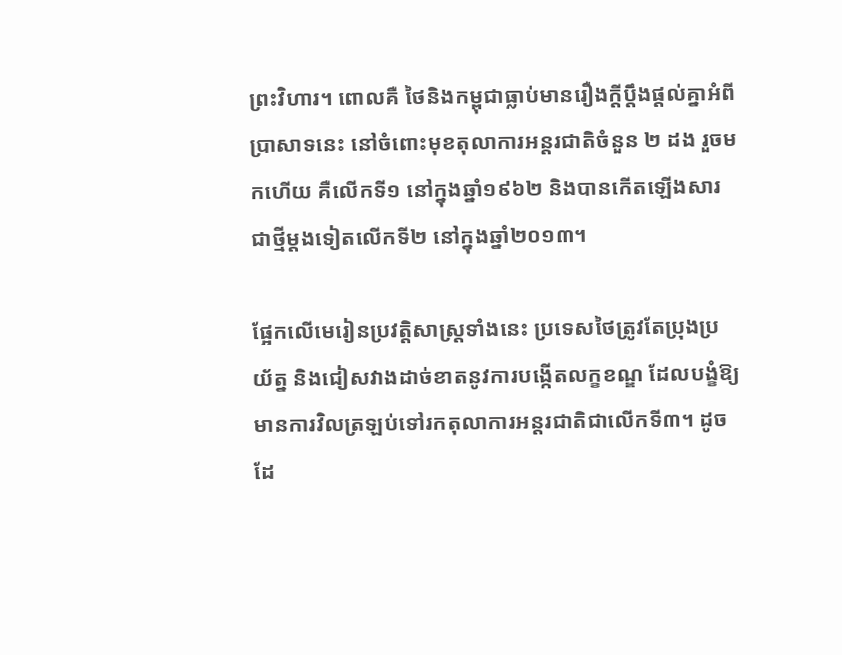ព្រះវិហារ។ ពោលគឺ ថៃនិងកម្ពុជាធ្លាប់មានរឿងក្តីប្តឹងផ្តល់គ្នាអំពីប្រាសាទនេះ នៅចំពោះមុខតុលាការអន្តរជាតិចំនួន ២ ដង រួចមកហើយ គឺលើកទី១ នៅក្នុងឆ្នាំ១៩៦២ និងបានកើតឡើងសារជាថ្មីម្តងទៀតលើកទី២ នៅក្នុងឆ្នាំ២០១៣។

ផ្អែកលើមេរៀនប្រវត្តិសាស្ត្រទាំងនេះ ប្រទេសថៃត្រូវតែប្រុងប្រយ័ត្ន និងជៀសវាងដាច់ខាតនូវការបង្កើតលក្ខខណ្ឌ ដែលបង្ខំឱ្យមានការវិលត្រឡប់ទៅរកតុលាការអន្តរជាតិជាលើកទី៣។ ដូចដែ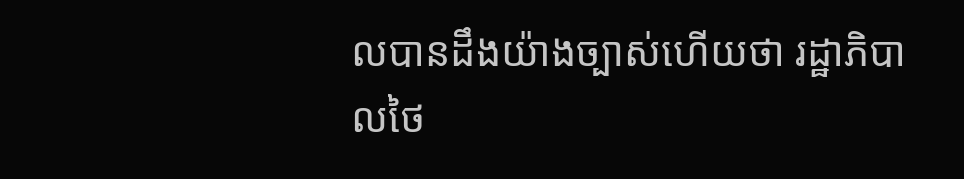លបានដឹងយ៉ាងច្បាស់ហើយថា រដ្ឋាភិបាលថៃ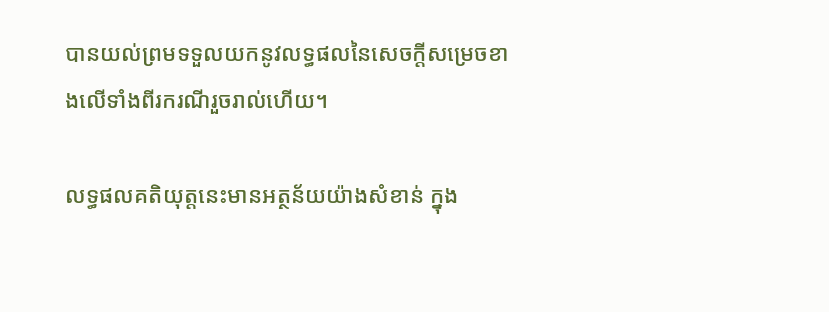បានយល់ព្រមទទួលយកនូវលទ្ធផលនៃសេចក្តីសម្រេចខាងលើទាំងពីរករណីរួចរាល់ហើយ។

លទ្ធផលគតិយុត្តនេះមានអត្ថន័យយ៉ាងសំខាន់ ក្នុង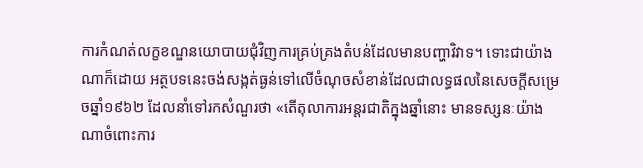ការកំណត់លក្ខខណ្ឌនយោបាយជុំវិញការគ្រប់គ្រងតំបន់ដែលមានបញ្ហាវិវាទ។ ទោះជាយ៉ាងណាក៏ដោយ អត្ថបទនេះចង់សង្កត់ធ្ងន់ទៅលើចំណុចសំខាន់ដែលជាលទ្ធផលនៃសេចក្តីសម្រេចឆ្នាំ១៩៦២ ដែលនាំទៅរកសំណួរថា «តើតុលាការអន្តរជាតិក្នុងឆ្នាំនោះ មានទស្សនៈយ៉ាងណាចំពោះការ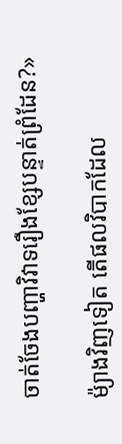ចាត់ចែងបញ្ហាវិវាទរឿងខ្សែបន្ទាត់ព្រំដែន?»

ម៉្យាងវិញទៀត តើផលវិបាកដែល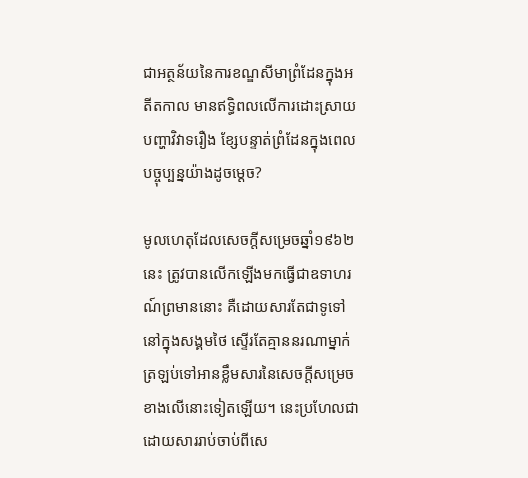ជាអត្ថន័យនៃការខណ្ឌសីមាព្រំដែនក្នុងអតីតកាល មានឥទ្ធិពលលើការដោះស្រាយបញ្ហាវិវាទរឿង ខ្សែបន្ទាត់ព្រំដែនក្នុងពេលបច្ចុប្បន្នយ៉ាងដូចម្តេច?

មូលហេតុដែលសេចក្តីសម្រេចឆ្នាំ១៩៦២ នេះ ត្រូវបានលើកឡើងមកធ្វើជាឧទាហរណ៍ព្រមាននោះ គឺដោយសារតែជាទូទៅនៅក្នុងសង្គមថៃ ស្ទើរតែគ្មាននរណាម្នាក់ត្រឡប់ទៅអានខ្លឹមសារនៃសេចក្តីសម្រេចខាងលើនោះទៀតឡើយ។ នេះប្រហែលជាដោយសាររាប់ចាប់ពីសេ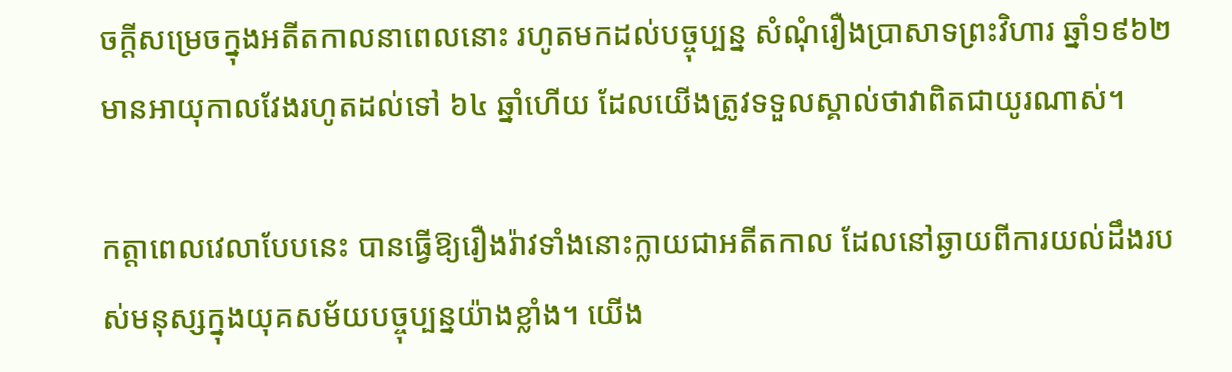ចក្តីសម្រេចក្នុងអតីតកាលនាពេលនោះ រហូតមកដល់បច្ចុប្បន្ន សំណុំរឿងប្រាសាទព្រះវិហារ ឆ្នាំ១៩៦២ មានអាយុកាលវែងរហូតដល់ទៅ ៦៤ ឆ្នាំហើយ ដែលយើងត្រូវទទួលស្គាល់ថាវាពិតជាយូរណាស់។

កត្តាពេលវេលាបែបនេះ បានធ្វើឱ្យរឿងរ៉ាវទាំងនោះក្លាយជាអតីតកាល ដែលនៅឆ្ងាយពីការយល់ដឹងរបស់មនុស្សក្នុងយុគសម័យបច្ចុប្បន្នយ៉ាងខ្លាំង។ យើង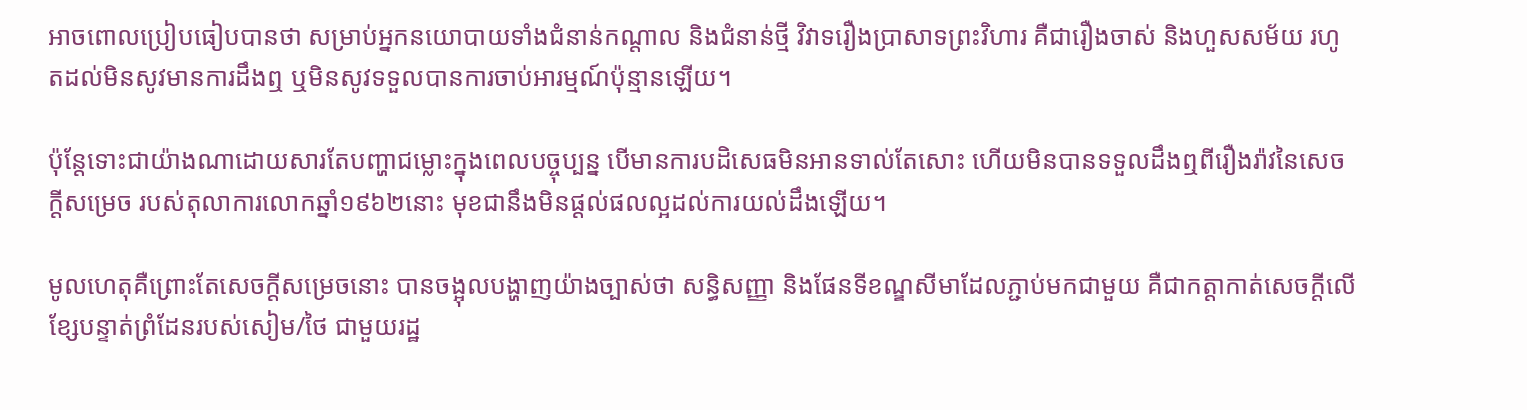អាចពោលប្រៀបធៀបបានថា សម្រាប់អ្នកនយោបាយទាំងជំនាន់កណ្តាល និងជំនាន់ថ្មី វិវាទរឿងប្រាសាទព្រះវិហារ គឺជារឿងចាស់ និងហួសសម័យ រហូតដល់មិនសូវមានការដឹងឮ ឬមិនសូវទទួលបានការចាប់អារម្មណ៍ប៉ុន្មានឡើយ។

ប៉ុន្តែទោះជាយ៉ាងណាដោយសារតែបញ្ហាជម្លោះក្នុងពេលបច្ចុប្បន្ន បើមានការបដិសេធមិនអានទាល់តែសោះ ហើយមិនបានទទួលដឹងឮពីរឿងរ៉ាវនៃសេចក្តីសម្រេច របស់តុលាការលោកឆ្នាំ១៩៦២នោះ មុខជានឹងមិនផ្តល់ផលល្អដល់ការយល់ដឹងឡើយ។

មូលហេតុគឺព្រោះតែសេចក្តីសម្រេចនោះ បានចង្អុលបង្ហាញយ៉ាងច្បាស់ថា សន្ធិសញ្ញា និងផែនទីខណ្ឌសីមាដែលភ្ជាប់មកជាមួយ គឺជាកត្តាកាត់សេចក្តីលើខ្សែបន្ទាត់ព្រំដែនរបស់សៀម/ថៃ ជាមួយរដ្ឋ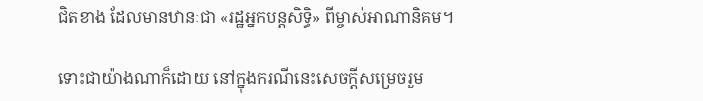ជិតខាង ដែលមានឋានៈជា «រដ្ឋអ្នកបន្តសិទ្ធិ» ពីម្ចាស់អាណានិគម។

ទោះជាយ៉ាងណាក៏ដោយ នៅក្នុងករណីនេះសេចក្តីសម្រេចរួម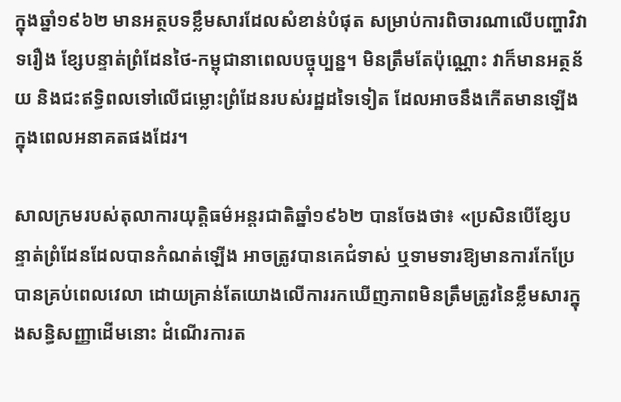ក្នុងឆ្នាំ១៩៦២ មានអត្ថបទខ្លឹមសារដែលសំខាន់បំផុត សម្រាប់ការពិចារណាលើបញ្ហាវិវាទរឿង ខ្សែបន្ទាត់ព្រំដែនថៃ-កម្ពុជានាពេលបច្ចុប្បន្ន។ មិនត្រឹមតែប៉ុណ្ណោះ វាក៏មានអត្ថន័យ និងជះឥទ្ធិពលទៅលើជម្លោះព្រំដែនរបស់រដ្ឋដទៃទៀត ដែលអាចនឹងកើតមានឡើងក្នុងពេលអនាគតផងដែរ។

សាលក្រមរបស់តុលាការយុត្តិធម៌អន្តរជាតិឆ្នាំ១៩៦២ បានចែងថា៖ «ប្រសិនបើខ្សែបន្ទាត់ព្រំដែនដែលបានកំណត់ឡើង អាចត្រូវបានគេជំទាស់ ឬទាមទារឱ្យមានការកែប្រែបានគ្រប់ពេលវេលា ដោយគ្រាន់តែយោងលើការរកឃើញភាពមិនត្រឹមត្រូវនៃខ្លឹមសារក្នុងសន្ធិសញ្ញាដើមនោះ ដំណើរការត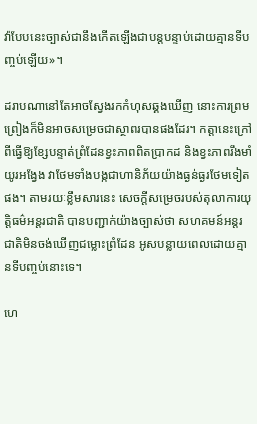វ៉ាបែបនេះច្បាស់ជានឹងកើតឡើងជាបន្តបន្ទាប់ដោយគ្មានទីបញ្ចប់ឡើយ»។

ដរាបណានៅតែអាចស្វែងរកកំហុសឆ្គងឃើញ នោះការព្រមព្រៀងក៏មិនអាចសម្រេចជាស្ថាពរបានផងដែរ។ កត្តានេះក្រៅពីធ្វើឱ្យខ្សែបន្ទាត់ព្រំដែនខ្វះភាពពិតប្រាកដ និងខ្វះភាពរឹងមាំយូរអង្វែង វាថែមទាំងបង្កជាហានិភ័យយ៉ាងធ្ងន់ធ្ងរថែមទៀតផង។ តាមរយៈខ្លឹមសារនេះ សេចក្តីសម្រេចរបស់តុលាការយុត្តិធម៌អន្តរជាតិ បានបញ្ជាក់យ៉ាងច្បាស់ថា សហគមន៍អន្តរជាតិមិនចង់ឃើញជម្លោះព្រំដែន អូសបន្លាយពេលដោយគ្មានទីបញ្ចប់នោះទេ។

ហេ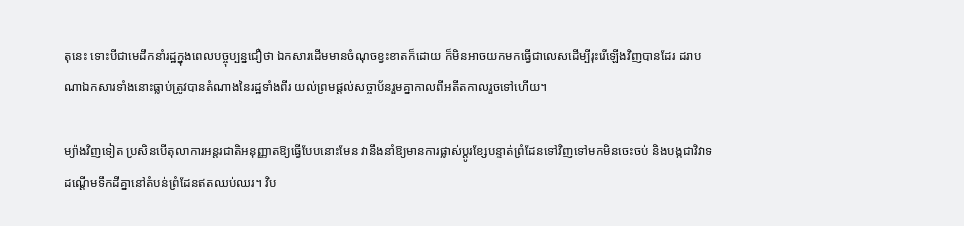តុនេះ ទោះបីជាមេដឹកនាំរដ្ឋក្នុងពេលបច្ចុប្បន្នជឿថា ឯកសារដើមមានចំណុចខ្វះខាតក៏ដោយ ក៏មិនអាចយកមកធ្វើជាលេសដើម្បីរុះរើឡើងវិញបានដែរ ដរាបណាឯកសារទាំងនោះធ្លាប់ត្រូវបានតំណាងនៃរដ្ឋទាំងពីរ យល់ព្រមផ្តល់សច្ចាប័នរួមគ្នាកាលពីអតីតកាលរួចទៅហើយ។

ម្យ៉ាងវិញទៀត ប្រសិនបើតុលាការអន្តរជាតិអនុញ្ញាតឱ្យធ្វើបែបនោះមែន វានឹងនាំឱ្យមានការផ្លាស់ប្តូរខ្សែបន្ទាត់ព្រំដែនទៅវិញទៅមកមិនចេះចប់ និងបង្កជាវិវាទដណ្តើមទឹកដីគ្នានៅតំបន់ព្រំដែនឥតឈប់ឈរ។ វិប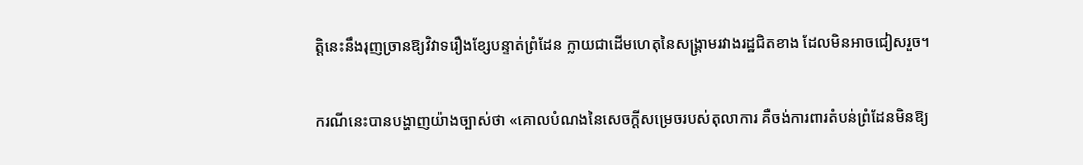ត្តិនេះនឹងរុញច្រានឱ្យវិវាទរឿងខ្សែបន្ទាត់ព្រំដែន ក្លាយជាដើមហេតុនៃសង្រ្គាមរវាងរដ្ឋជិតខាង ដែលមិនអាចជៀសរួច។

ករណីនេះបានបង្ហាញយ៉ាងច្បាស់ថា «គោលបំណងនៃសេចក្តីសម្រេចរបស់តុលាការ គឺចង់ការពារតំបន់ព្រំដែនមិនឱ្យ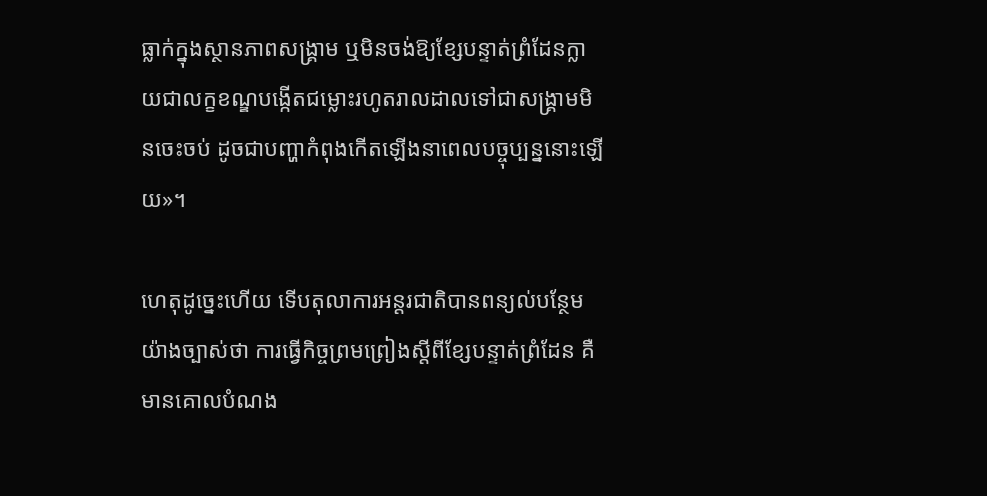ធ្លាក់ក្នុងស្ថានភាពសង្រ្គាម ឬមិនចង់ឱ្យខ្សែបន្ទាត់ព្រំដែនក្លាយជាលក្ខខណ្ឌបង្កើតជម្លោះរហូតរាលដាលទៅជាសង្រ្គាមមិនចេះចប់ ដូចជាបញ្ហាកំពុងកើតឡើងនាពេលបច្ចុប្បន្ននោះឡើយ»។

ហេតុដូច្នេះហើយ ទើបតុលាការអន្តរជាតិបានពន្យល់បន្ថែមយ៉ាងច្បាស់ថា ការធ្វើកិច្ចព្រមព្រៀងស្តីពីខ្សែបន្ទាត់ព្រំដែន គឺមានគោលបំណង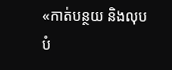«កាត់បន្ថយ និងលុបបំ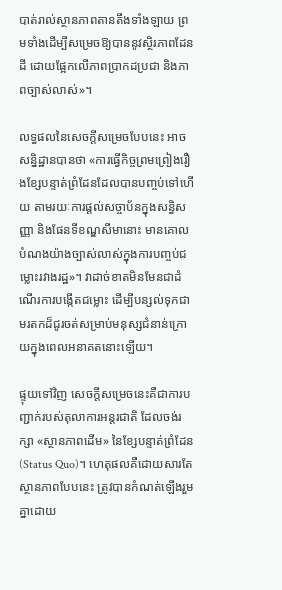បាត់រាល់ស្ថានភាពតានតឹងទាំងឡាយ ព្រមទាំងដើម្បីសម្រេចឱ្យបាននូវស្ថិរភាពដែនដី ដោយផ្អែកលើភាពប្រាកដប្រជា និងភាពច្បាស់លាស់»។

លទ្ធផលនៃសេចក្តីសម្រេចបែបនេះ អាចសន្និដ្ឋានបានថា «ការធ្វើកិច្ចព្រមព្រៀងរឿងខ្សែបន្ទាត់ព្រំដែនដែលបានបញ្ចប់ទៅហើយ តាមរយៈការផ្តល់សច្ចាប័នក្នុងសន្ធិសញ្ញា និងផែនទីខណ្ឌសីមានោះ មានគោលបំណងយ៉ាងច្បាស់លាស់ក្នុងការបញ្ចប់ជម្លោះរវាងរដ្ឋ»។ វាដាច់ខាតមិនមែនជាដំណើរការបង្កើតជម្លោះ ដើម្បីបន្សល់ទុកជាមរតកដ៏ជូរចត់សម្រាប់មនុស្សជំនាន់ក្រោយក្នុងពេលអនាគតនោះឡើយ។

ផ្ទុយទៅវិញ សេចក្តីសម្រេចនេះគឺជាការបញ្ជាក់របស់តុលាការអន្តរជាតិ ដែលចង់រក្សា «ស្ថានភាពដើម» នៃខ្សែបន្ទាត់ព្រំដែន (Status Quo)។ ហេតុផលគឺដោយសារតែស្ថានភាពបែបនេះ ត្រូវបានកំណត់ឡើងរួមគ្នាដោយ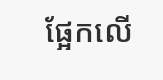ផ្អែកលើ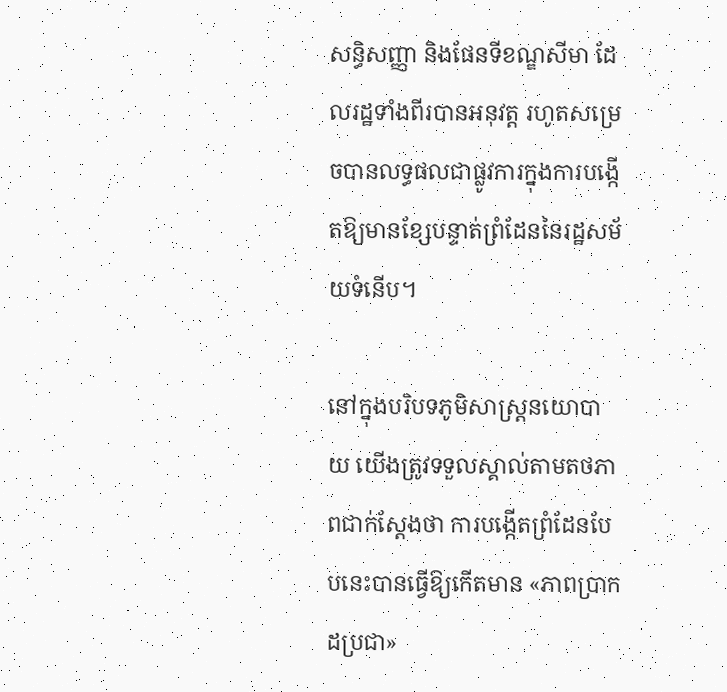សន្ធិសញ្ញា និងផែនទីខណ្ឌសីមា ដែលរដ្ឋទាំងពីរបានអនុវត្ត រហូតសម្រេចបានលទ្ធផលជាផ្លូវការក្នុងការបង្កើតឱ្យមានខ្សែបន្ទាត់ព្រំដែននៃរដ្ឋសម័យទំនើប។

នៅក្នុងបរិបទភូមិសាស្ត្រនយោបាយ យើងត្រូវទទួលស្គាល់តាមតថភាពជាក់ស្តែងថា ការបង្កើតព្រំដែនបែបនេះបានធ្វើឱ្យកើតមាន «ភាពប្រាកដប្រជា»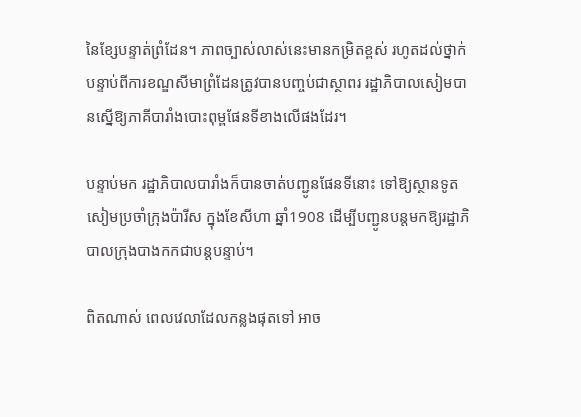នៃខ្សែបន្ទាត់ព្រំដែន។ ភាពច្បាស់លាស់នេះមានកម្រិតខ្ពស់ រហូតដល់ថ្នាក់បន្ទាប់ពីការខណ្ឌសីមាព្រំដែនត្រូវបានបញ្ចប់ជាស្ថាពរ រដ្ឋាភិបាលសៀមបានស្នើឱ្យភាគីបារាំងបោះពុម្ពផែនទីខាងលើផងដែរ។

បន្ទាប់មក រដ្ឋាភិបាលបារាំងក៏បានចាត់បញ្ជូនផែនទីនោះ ទៅឱ្យស្ថានទូតសៀមប្រចាំក្រុងប៉ារីស ក្នុងខែសីហា ឆ្នាំ1908 ដើម្បីបញ្ជូនបន្តមកឱ្យរដ្ឋាភិបាលក្រុងបាងកកជាបន្តបន្ទាប់។

ពិតណាស់ ពេលវេលាដែលកន្លងផុតទៅ អាច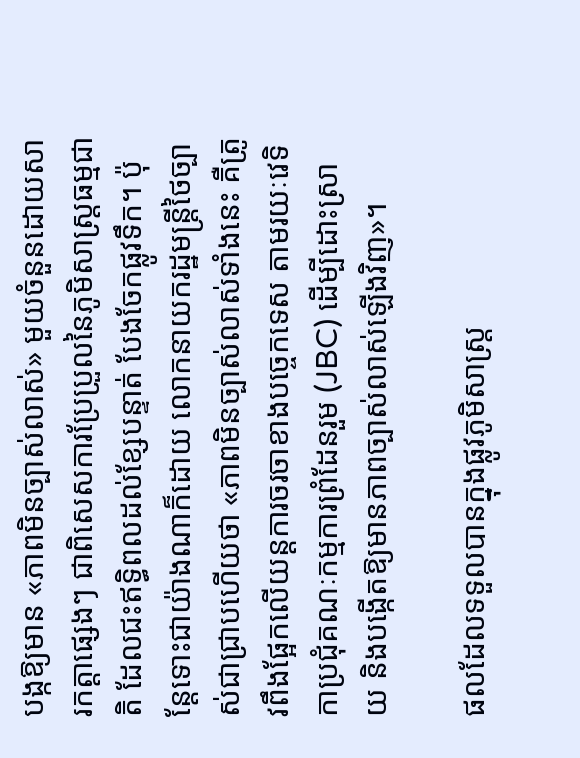បង្កឱ្យមាន «ភាពមិនច្បាស់លាស់» មួយចំនួនដោយសារកត្តាផ្សេងៗ ជាពិសេសការប្រែប្រួលនៃភូមិសាស្ត្រធម្មជាតិ ដែលជះឥទ្ធិពលដល់ខ្សែបន្ទាត់ បែងចែកផ្លូវទឹក។ ប៉ុន្តែទោះជាយ៉ាងណាក៏ដោយ លោកនាយករដ្ឋមន្ត្រីថៃច្បាស់ជាជ្រាបហើយថា «ភាពមិនច្បាស់លាស់ទាំងនេះ គឺត្រូវពឹងផ្អែកលើយន្តការចរចាខាងបច្ចេកទេស តាមរយៈវេទិកាប្រជុំគណៈកម្មការព្រំដែនរួម (JBC) ដើម្បីដោះស្រាយ និងបង្កើតឱ្យមានភាពច្បាស់លាស់ឡើងវិញ»។

ផលដែលទទួលបានក្នុងផ្លូវភូមិសាស្ត្រ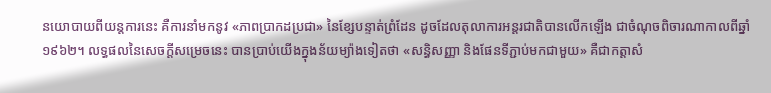នយោបាយពីយន្តការនេះ គឺការនាំមកនូវ «ភាពប្រាកដប្រជា» នៃខ្សែបន្ទាត់ព្រំដែន ដូចដែលតុលាការអន្តរជាតិបានលើកឡើង ជាចំណុចពិចារណាកាលពីឆ្នាំ ១៩៦២។ លទ្ធផលនៃសេចក្តីសម្រេចនេះ បានប្រាប់យើងក្នុងន័យម្យ៉ាងទៀតថា «សន្ធិសញ្ញា និងផែនទីភ្ជាប់មកជាមួយ» គឺជាកត្តាសំ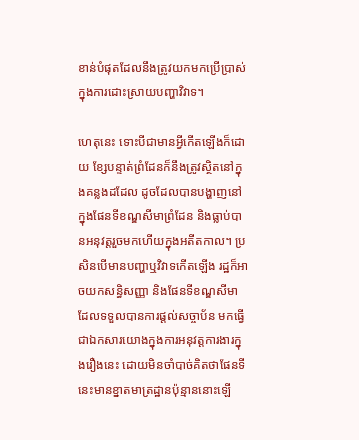ខាន់បំផុតដែលនឹងត្រូវយកមកប្រើប្រាស់ក្នុងការដោះស្រាយបញ្ហាវិវាទ។

ហេតុនេះ ទោះបីជាមានអ្វីកើតឡើងក៏ដោយ ខ្សែបន្ទាត់ព្រំដែនក៏នឹងត្រូវស្ថិតនៅក្នុងគន្លងដដែល ដូចដែលបានបង្ហាញនៅក្នុងផែនទីខណ្ឌសីមាព្រំដែន និងធ្លាប់បានអនុវត្តរួចមកហើយក្នុងអតីតកាល។ ប្រសិនបើមានបញ្ហាឬវិវាទកើតឡើង រដ្ឋក៏អាចយកសន្ធិសញ្ញា និងផែនទីខណ្ឌសីមាដែលទទួលបានការផ្តល់សច្ចាប័ន មកធ្វើជាឯកសារយោងក្នុងការអនុវត្តការងារក្នុងរឿងនេះ ដោយមិនចាំបាច់គិតថាផែនទីនេះមានខ្នាតមាត្រដ្ឋានប៉ុន្មាននោះឡើ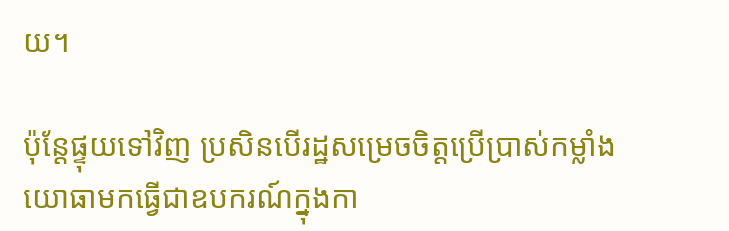យ។

ប៉ុន្តែផ្ទុយទៅវិញ ប្រសិនបើរដ្ឋសម្រេចចិត្តប្រើប្រាស់កម្លាំងយោធាមកធ្វើជាឧបករណ៍ក្នុងកា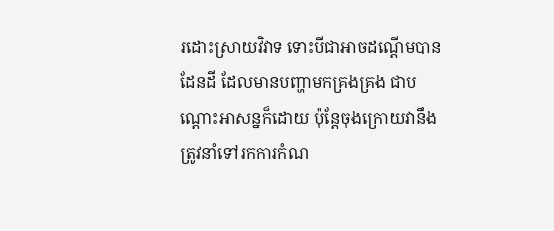រដោះស្រាយវិវាទ ទោះបីជាអាចដណ្តើមបានដែនដី ដែលមានបញ្ហាមកគ្រងគ្រង ជាបណ្តោះអាសន្នក៏ដោយ ប៉ុន្តែចុងក្រោយវានឹងត្រូវនាំទៅរកការកំណ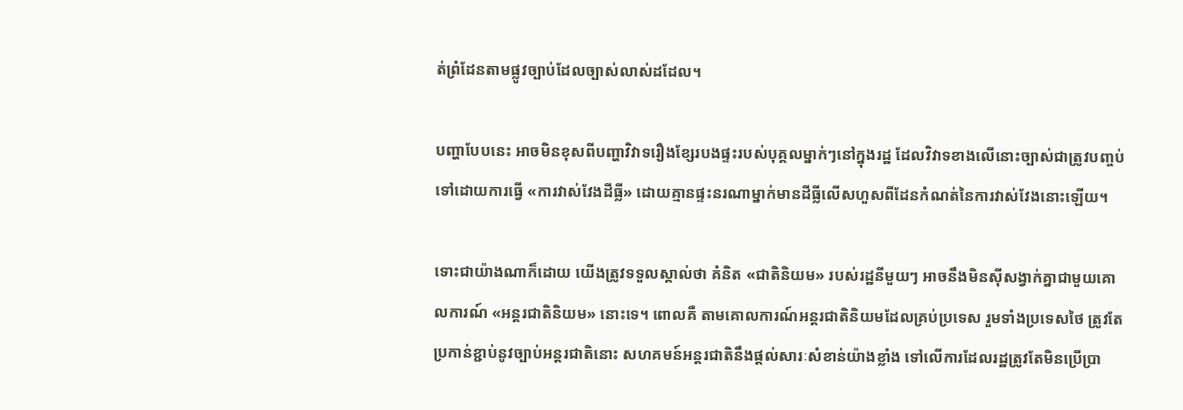ត់ព្រំដែនតាមផ្លូវច្បាប់ដែលច្បាស់លាស់ដដែល។

បញ្ហាបែបនេះ អាចមិនខុសពីបញ្ហាវិវាទរឿងខ្សែរបងផ្ទះរបស់បុគ្គលម្នាក់ៗនៅក្នុងរដ្ឋ ដែលវិវាទខាងលើនោះច្បាស់ជាត្រូវបញ្ចប់ទៅដោយការធ្វើ «ការវាស់វែងដីធ្លី» ដោយគ្មានផ្ទះនរណាម្នាក់មានដីធ្លីលើសហួសពីដែនកំណត់នៃការវាស់វែងនោះឡើយ។

ទោះជាយ៉ាងណាក៏ដោយ យើងត្រូវទទួលស្គាល់ថា គំនិត «ជាតិនិយម» របស់រដ្ឋនីមួយៗ អាចនឹងមិនស៊ីសង្វាក់គ្នាជាមួយគោលការណ៍ «អន្តរជាតិនិយម» នោះទេ។ ពោលគឺ តាមគោលការណ៍អន្តរជាតិនិយមដែលគ្រប់ប្រទេស រួមទាំងប្រទេសថៃ ត្រូវតែប្រកាន់ខ្ជាប់នូវច្បាប់អន្តរជាតិនោះ សហគមន៍អន្តរជាតិនឹងផ្តល់សារៈសំខាន់យ៉ាងខ្លាំង ទៅលើការដែលរដ្ឋត្រូវតែមិនប្រើប្រា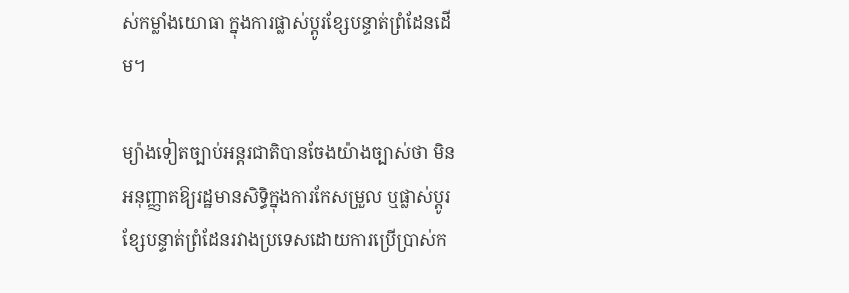ស់កម្លាំងយោធា ក្នុងការផ្លាស់ប្តូរខ្សែបន្ទាត់ព្រំដែនដើម។

ម្យ៉ាងទៀតច្បាប់អន្តរជាតិបានចែងយ៉ាងច្បាស់ថា មិនអនុញ្ញាតឱ្យរដ្ឋមានសិទ្ធិក្នុងការកែសម្រួល ឬផ្លាស់ប្តូរខ្សែបន្ទាត់ព្រំដែនរវាងប្រទេសដោយការប្រើប្រាស់ក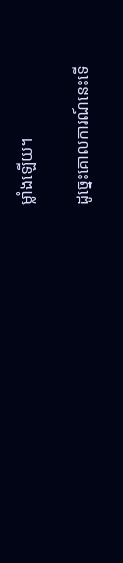ម្លាំងឡើយ។

ដូច្នេះគោលការណ៍នេះទើ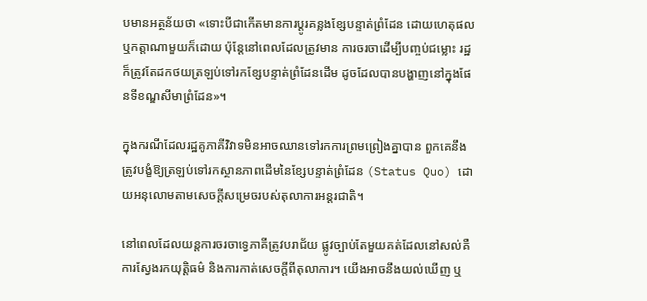បមានអត្ថន័យថា «ទោះបីជាកើតមានការប្តូរគន្លងខ្សែបន្ទាត់ព្រំដែន ដោយហេតុផលឬកត្តាណាមួយក៏ដោយ ប៉ុន្តែនៅពេលដែលត្រូវមាន ការចរចាដើម្បីបញ្ចប់ជម្លោះ រដ្ឋក៏ត្រូវតែដកថយត្រឡប់ទៅរកខ្សែបន្ទាត់ព្រំដែនដើម ដូចដែលបានបង្ហាញនៅក្នុងផែនទីខណ្ឌសីមាព្រំដែន»។

ក្នុងករណីដែលរដ្ឋគូភាគីវិវាទមិនអាចឈានទៅរកការព្រមព្រៀងគ្នាបាន ពួកគេនឹងត្រូវបង្ខំឱ្យត្រឡប់ទៅរកស្ថានភាពដើមនៃខ្សែបន្ទាត់ព្រំដែន (Status Quo) ដោយអនុលោមតាមសេចក្តីសម្រេចរបស់តុលាការអន្តរជាតិ។

នៅពេលដែលយន្តការចរចាទ្វេភាគីត្រូវបរាជ័យ ផ្លូវច្បាប់តែមួយគត់ដែលនៅសល់គឺការស្វែងរកយុត្តិធម៌ និងការកាត់សេចក្តីពីតុលាការ។ យើងអាចនឹងយល់ឃើញ ឬ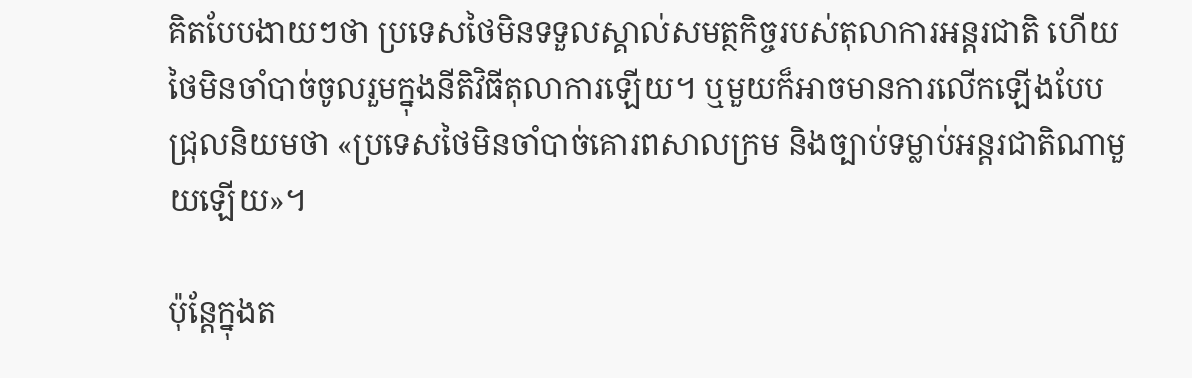គិតបែបងាយៗថា ប្រទេសថៃមិនទទួលស្គាល់សមត្ថកិច្ចរបស់តុលាការអន្តរជាតិ ហើយថៃមិនចាំបាច់ចូលរួមក្នុងនីតិវិធីតុលាការឡើយ។ ឬមួយក៏អាចមានការលើកឡើងបែបជ្រុលនិយមថា «ប្រទេសថៃមិនចាំបាច់គោរពសាលក្រម និងច្បាប់ទម្លាប់អន្តរជាតិណាមួយឡើយ»។

ប៉ុន្តែក្នុងត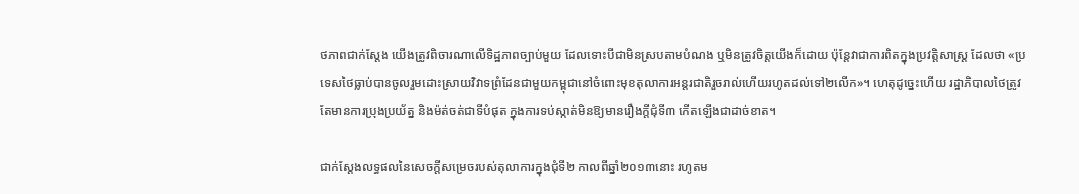ថភាពជាក់ស្តែង យើងត្រូវពិចារណាលើទិដ្ឋភាពច្បាប់មួយ ដែលទោះបីជាមិនស្របតាមបំណង ឬមិនត្រូវចិត្តយើងក៏ដោយ ប៉ុន្តែវាជាការពិតក្នុងប្រវត្តិសាស្ត្រ ដែលថា «ប្រទេសថៃធ្លាប់បានចូលរួមដោះស្រាយវិវាទព្រំដែនជាមួយកម្ពុជានៅចំពោះមុខតុលាការអន្តរជាតិរួចរាល់ហើយរហូតដល់ទៅ២លើក»។ ហេតុដូច្នេះហើយ រដ្ឋាភិបាលថៃត្រូវតែមានការប្រុងប្រយ័ត្ន និងម៉ត់ចត់ជាទីបំផុត ក្នុងការទប់ស្កាត់មិនឱ្យមានរឿងក្តីជុំទី៣ កើតឡើងជាដាច់ខាត។

ជាក់ស្តែងលទ្ធផលនៃសេចក្តីសម្រេចរបស់តុលាការក្នុងជុំទី២ កាលពីឆ្នាំ២០១៣នោះ រហូតម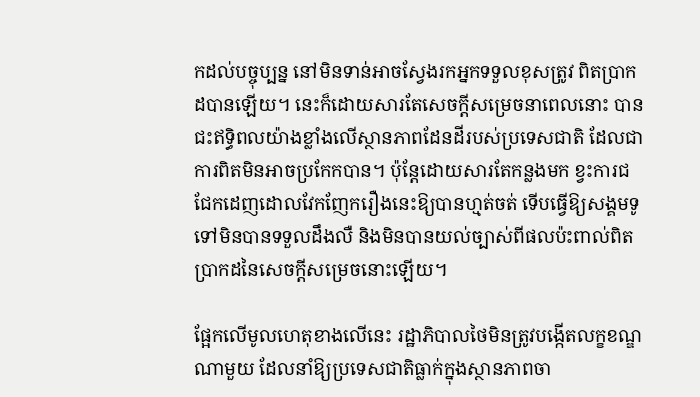កដល់បច្ចុប្បន្ន នៅមិនទាន់អាចស្វែងរកអ្នកទទួលខុសត្រូវ ពិតប្រាកដបានឡើយ។ នេះក៏ដោយសារតែសេចក្តីសម្រេចនាពេលនោះ បានជះឥទ្ធិពលយ៉ាងខ្លាំងលើស្ថានភាពដែនដីរបស់ប្រទេសជាតិ ដែលជាការពិតមិនអាចប្រកែកបាន។ ប៉ុន្តែដោយសារតែកន្លងមក ខ្វះការជជែកដេញដោលវែកញែករឿងនេះឱ្យបានហ្មត់ចត់ ទើបធ្វើឱ្យសង្គមទូទៅមិនបានទទួលដឹងលឺ និងមិនបានយល់ច្បាស់ពីផលប៉ះពាល់ពិតប្រាកដនៃសេចក្តីសម្រេចនោះឡើយ។

ផ្អែកលើមូលហេតុខាងលើនេះ រដ្ឋាភិបាលថៃមិនត្រូវបង្កើតលក្ខខណ្ឌណាមួយ ដែលនាំឱ្យប្រទេសជាតិធ្លាក់ក្នុងស្ថានភាពចា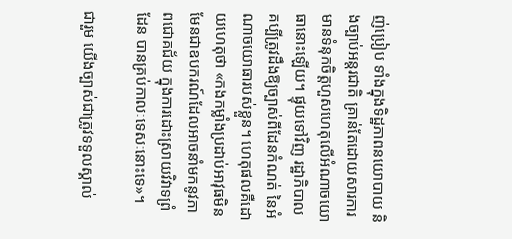ញ់ប្រៀប ទាំងក្នុងទិដ្ឋភាពនយោបាយ និងច្បាប់អន្តរជាតិ គ្រាន់តែដោយសារការមានទំនុកចិត្តហួសហេតុលើអំណាចយោធានោះឡើយ។ ផ្ទុយទៅវិញ រដ្ឋាភិបាលគប្បីត្រូវដឹងឱ្យច្បាស់ពីដែនកំណត់ នៃអំណាចយោធារបស់ខ្លួន។ ហេតុផលគឺដោយហេតុថា «កងកម្លាំងប្រដាប់អាវុធមិនមែនជាឧបករណ៍ដែលអាចនាំមកនូវភាពជោគជ័យ ក្នុងការដោះស្រាយវិវាទព្រំដែន បានគ្រប់កាលៈទេសៈនោះទេ»។

ជារួម យើងច្បាស់ជាត្រូវទទួលស្គាល់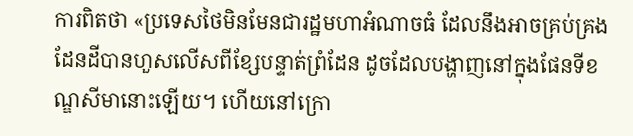ការពិតថា «ប្រទេសថៃមិនមែនជារដ្ឋមហាអំណាចធំ ដែលនឹងអាចគ្រប់គ្រងដែនដីបានហួសលើសពីខ្សែបន្ទាត់ព្រំដែន ដូចដែលបង្ហាញនៅក្នុងផែនទីខណ្ឌសីមានោះឡើយ។ ហើយនៅក្រោ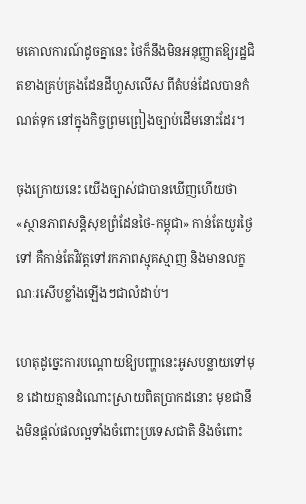មគោលការណ៍ដូចគ្នានេះ ថៃក៏នឹងមិនអនុញ្ញាតឱ្យរដ្ឋជិតខាងគ្រប់គ្រងដែនដីហួសលើស ពីតំបន់ដែលបានកំណត់ទុក នៅក្នុងកិច្ចព្រមព្រៀងច្បាប់ដើមនោះដែរ។

ចុងក្រោយនេះ យើងច្បាស់ជាបានឃើញហើយថា «ស្ថានភាពសន្តិសុខព្រំដែនថៃ-កម្ពុជា» កាន់តែយូរថ្ងៃទៅ គឺកាន់តែវិវត្តទៅរកភាពស្មុគស្មាញ និងមានលក្ខណៈរសើបខ្លាំងឡើងៗជាលំដាប់។

ហេតុដូច្នេះការបណ្តោយឱ្យបញ្ហានេះអូសបន្លាយទៅមុខ ដោយគ្មានដំណោះស្រាយពិតប្រាកដនោះ មុខជានឹងមិនផ្តល់ផលល្អទាំងចំពោះប្រទេសជាតិ និងចំពោះ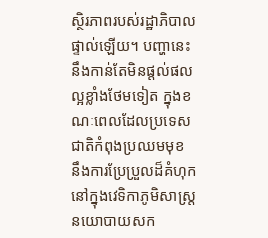ស្ថិរភាពរបស់រដ្ឋាភិបាលផ្ទាល់ឡើយ។ បញ្ហានេះ នឹងកាន់តែមិនផ្តល់ផលល្អខ្លាំងថែមទៀត ក្នុងខណៈពេលដែលប្រទេសជាតិកំពុងប្រឈមមុខ នឹងការប្រែប្រួលដ៏គំហុកនៅក្នុងវេទិកាភូមិសាស្ត្រនយោបាយសក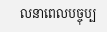លនាពេលបច្ចុប្ប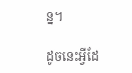ន្ន។

ដូចនេះអ្វីដែ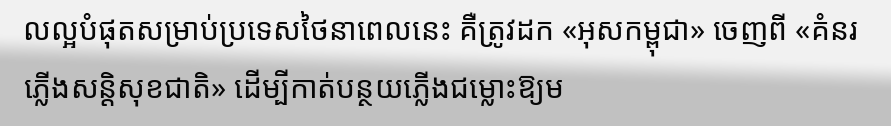លល្អបំផុតសម្រាប់ប្រទេសថៃនាពេលនេះ គឺត្រូវដក «អុសកម្ពុជា» ចេញពី «គំនរភ្លើងសន្តិសុខជាតិ» ដើម្បីកាត់បន្ថយភ្លើងជម្លោះឱ្យម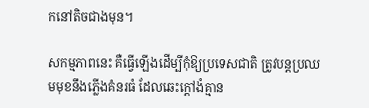កនៅតិចជាងមុន។

សកម្មភាពនេះ គឺធ្វើឡើងដើម្បីកុំឱ្យប្រទេសជាតិ ត្រូវបន្តប្រឈមមុខនឹងភ្លើងគំនរធំ ដែលឆេះក្តៅងំគ្មាន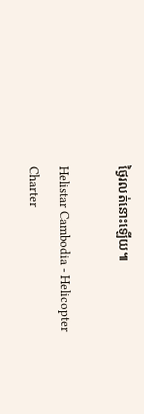ថ្ងៃរលត់នោះឡើយ៕

Helistar Cambodia - Helicopter Charter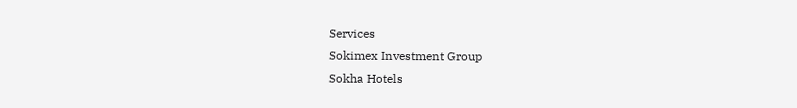Services
Sokimex Investment Group
Sokha Hotels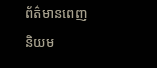ព័ត៌មានពេញនិយម